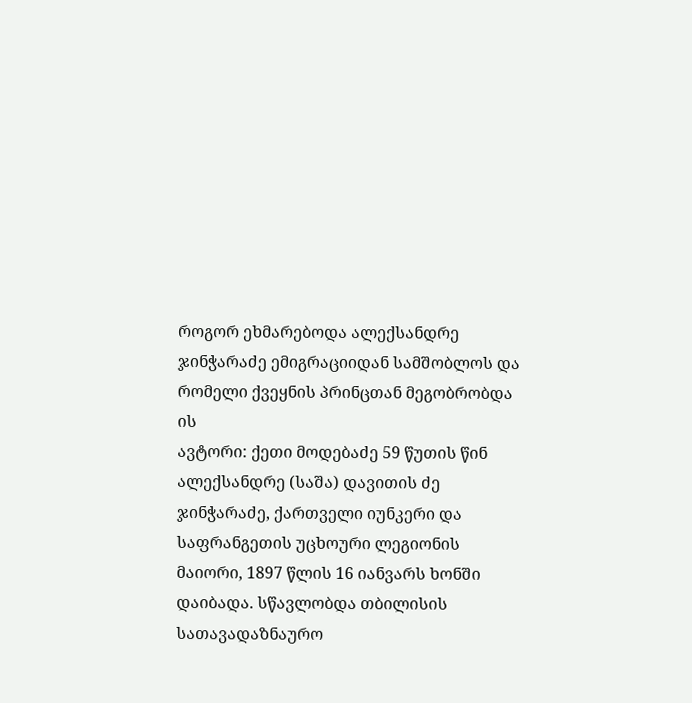როგორ ეხმარებოდა ალექსანდრე ჯინჭარაძე ემიგრაციიდან სამშობლოს და რომელი ქვეყნის პრინცთან მეგობრობდა ის
ავტორი: ქეთი მოდებაძე 59 წუთის წინ
ალექსანდრე (საშა) დავითის ძე ჯინჭარაძე, ქართველი იუნკერი და საფრანგეთის უცხოური ლეგიონის მაიორი, 1897 წლის 16 იანვარს ხონში დაიბადა. სწავლობდა თბილისის სათავადაზნაურო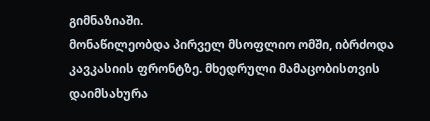გიმნაზიაში.
მონაწილეობდა პირველ მსოფლიო ომში, იბრძოდა კავკასიის ფრონტზე. მხედრული მამაცობისთვის დაიმსახურა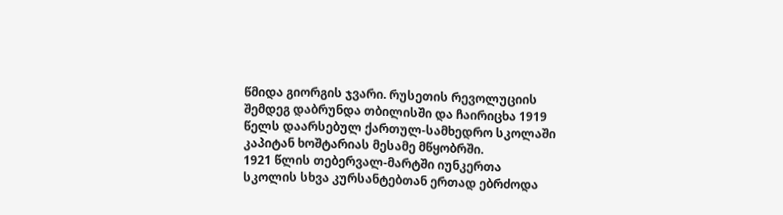წმიდა გიორგის ჯვარი. რუსეთის რევოლუციის შემდეგ დაბრუნდა თბილისში და ჩაირიცხა 1919 წელს დაარსებულ ქართულ-სამხედრო სკოლაში კაპიტან ხოშტარიას მესამე მწყობრში.
1921 წლის თებერვალ-მარტში იუნკერთა სკოლის სხვა კურსანტებთან ერთად ებრძოდა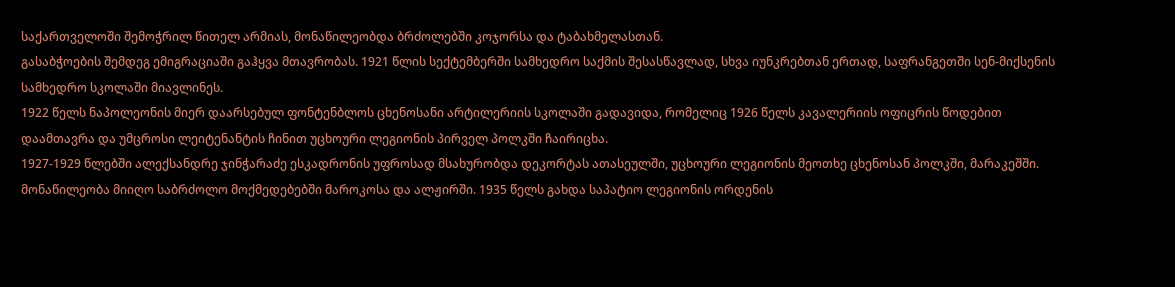საქართველოში შემოჭრილ წითელ არმიას, მონაწილეობდა ბრძოლებში კოჯორსა და ტაბახმელასთან.
გასაბჭოების შემდეგ ემიგრაციაში გაჰყვა მთავრობას. 1921 წლის სექტემბერში სამხედრო საქმის შესასწავლად, სხვა იუნკრებთან ერთად, საფრანგეთში სენ-მიქსენის სამხედრო სკოლაში მიავლინეს.
1922 წელს ნაპოლეონის მიერ დაარსებულ ფონტენბლოს ცხენოსანი არტილერიის სკოლაში გადავიდა, რომელიც 1926 წელს კავალერიის ოფიცრის წოდებით დაამთავრა და უმცროსი ლეიტენანტის ჩინით უცხოური ლეგიონის პირველ პოლკში ჩაირიცხა.
1927-1929 წლებში ალექსანდრე ჯინჭარაძე ესკადრონის უფროსად მსახურობდა დეკორტას ათასეულში, უცხოური ლეგიონის მეოთხე ცხენოსან პოლკში, მარაკეშში. მონაწილეობა მიიღო საბრძოლო მოქმედებებში მაროკოსა და ალჟირში. 1935 წელს გახდა საპატიო ლეგიონის ორდენის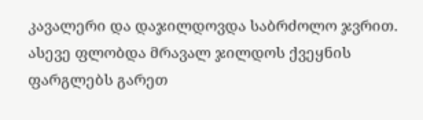კავალერი და დაჯილდოვდა საბრძოლო ჯვრით. ასევე ფლობდა მრავალ ჯილდოს ქვეყნის ფარგლებს გარეთ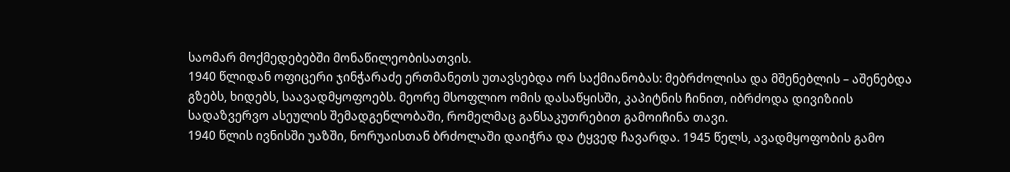საომარ მოქმედებებში მონაწილეობისათვის.
1940 წლიდან ოფიცერი ჯინჭარაძე ერთმანეთს უთავსებდა ორ საქმიანობას: მებრძოლისა და მშენებლის – აშენებდა გზებს, ხიდებს, საავადმყოფოებს. მეორე მსოფლიო ომის დასაწყისში, კაპიტნის ჩინით, იბრძოდა დივიზიის სადაზვერვო ასეულის შემადგენლობაში, რომელმაც განსაკუთრებით გამოიჩინა თავი.
1940 წლის ივნისში უაზში, ნორუაისთან ბრძოლაში დაიჭრა და ტყვედ ჩავარდა. 1945 წელს, ავადმყოფობის გამო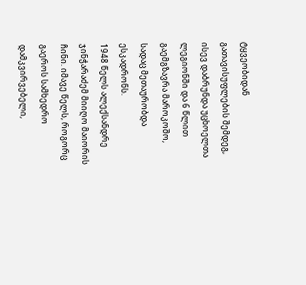ტყვეობიდან გათავისუფლების შემდეგ, ისევ დაბრუნდა უცხოელთა ლეგიონში და 6 წლით გაემგზავრა მაროკოშო, სადაც მეთაურობდა ესკადრონს.
1948 წელს ალექსანდრე ჯინჭარაძემ მიიღო მაიორის ჩინი. იმავე წელს, როგორც გაეროს სამხედრო დამკვირვებელი,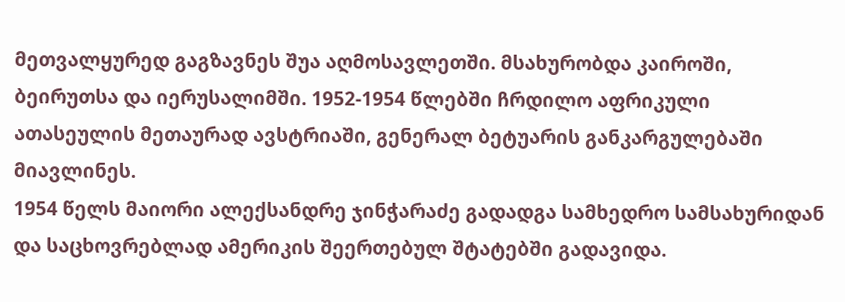მეთვალყურედ გაგზავნეს შუა აღმოსავლეთში. მსახურობდა კაიროში, ბეირუთსა და იერუსალიმში. 1952-1954 წლებში ჩრდილო აფრიკული ათასეულის მეთაურად ავსტრიაში, გენერალ ბეტუარის განკარგულებაში მიავლინეს.
1954 წელს მაიორი ალექსანდრე ჯინჭარაძე გადადგა სამხედრო სამსახურიდან და საცხოვრებლად ამერიკის შეერთებულ შტატებში გადავიდა.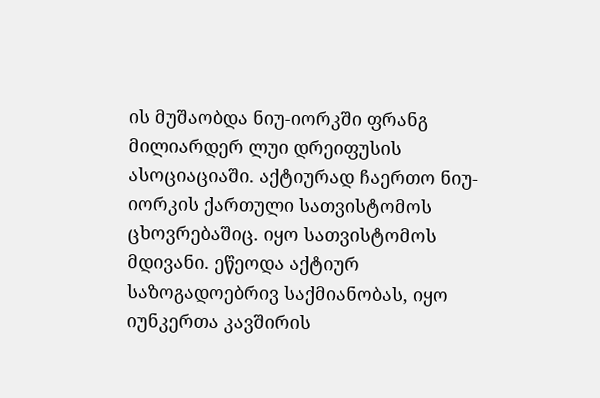ის მუშაობდა ნიუ-იორკში ფრანგ მილიარდერ ლუი დრეიფუსის ასოციაციაში. აქტიურად ჩაერთო ნიუ-იორკის ქართული სათვისტომოს ცხოვრებაშიც. იყო სათვისტომოს მდივანი. ეწეოდა აქტიურ საზოგადოებრივ საქმიანობას, იყო იუნკერთა კავშირის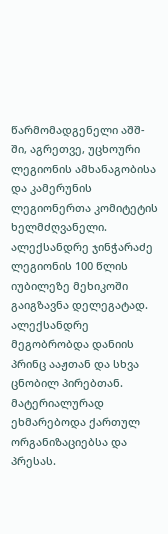წარმომადგენელი აშშ-ში, აგრეთვე, უცხოური ლეგიონის ამხანაგობისა და კამერუნის ლეგიონერთა კომიტეტის ხელმძღვანელი. ალექსანდრე ჯინჭარაძე ლეგიონის 100 წლის იუბილეზე მეხიკოში გაიგზავნა დელეგატად.
ალექსანდრე მეგობრობდა დანიის პრინც ააჟთან და სხვა ცნობილ პირებთან. მატერიალურად ეხმარებოდა ქართულ ორგანიზაციებსა და პრესას.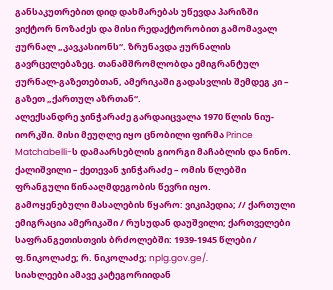განსაკუთრებით დიდ დახმარებას უწევდა პარიზში ვიქტორ ნოზაძეს და მისი რედაქტორობით გამომავალ ჟურნალ „კავკასიონს“. ზრუნავდა ჟურნალის გავრცელებაზეც. თანამშრომლობდა ემიგრანტულ ჟურნალ-გაზეთებთან, ამერიკაში გადასვლის შემდეგ კი – გაზეთ „ქართულ აზრთან“.
ალექსანდრე ჯინჭარაძე გარდაიცვალა 1970 წლის ნიუ-იორკში. მისი მეუღლე იყო ცნობილი ფირმა Prince Matchabelli-ს დამაარსებლის გიორგი მაჩაბლის და ნინო. ქალიშვილი – ქეთევან ჯინჭარაძე – ომის წლებში ფრანგული წინააღმდეგობის წევრი იყო.
გამოყენებული მასალების წყარო: ვიკიპედია; // ქართული ემიგრაცია ამერიკაში / რუსუდან დაუშვილი; ქართველები საფრანგეთისთვის ბრძოლებში: 1939-1945 წლები / ფ.ნიკოლაძე; რ. ნიკოლაძე; nplg.gov.ge/.
სიახლეები ამავე კატეგორიიდან